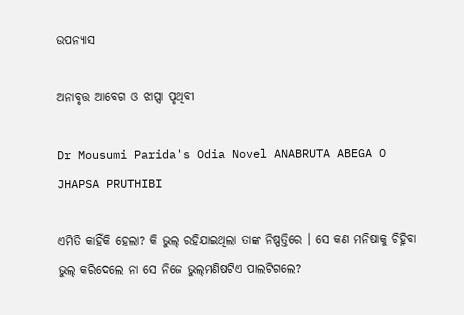ଉପନ୍ୟାସ

ଅନାବୃତ୍ତ ଆବେଗ ଓ ଝାପ୍ସା ପୃଥିବୀ

Dr Mousumi Parida's Odia Novel ANABRUTA ABEGA O JHAPSA PRUTHIBI

ଏମିତି କାହିଁକି ହେଲା? କି ଭୁଲ୍ ରହିଯାଇଥିଲା ତାଙ୍କ ନିଷ୍ପତ୍ତିରେ । ସେ କଣ ମନିଷାକୁ ଚିହ୍ନିବା ଭୁଲ୍ କରିଦେଲେ ନା ସେ ନିଜେ ଭୁଲ୍‌ମଣିଷଟିଏ ପାଲଟିଗଲେ?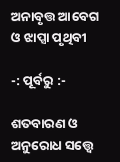ଅନାବୃତ୍ତ ଆବେଗ ଓ ଝାପ୍ସା ପୃଥିବୀ

-: ପୂର୍ବରୁ :-

ଶତବାରଣ ଓ ଅନୁରୋଧ ସତ୍ତ୍ୱେ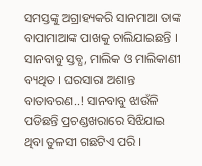ସମସ୍ତଙ୍କୁ ଅଗ୍ରାହ୍ୟକରି ସାନମାଆ ତାଙ୍କ ବାପାମାଆଙ୍କ ପାଖକୁ ଚାଲିଯାଇଛନ୍ତି । ସାନବାବୁ ସ୍ତବ୍ଧ, ମାଲିକ ଓ ମାଲିକାଣୀ ବ୍ୟଥିତ । ଘରସାରା ଅଶାନ୍ତ ବାତାବରଣ..! ସାନବାବୁ ଝାଉଁଳି ପଡିଛନ୍ତି ପ୍ରଚଣ୍ଡଖରାରେ ସିଝିଯାଇ ଥିବା ତୁଳସୀ ଗଛଟିଏ ପରି ।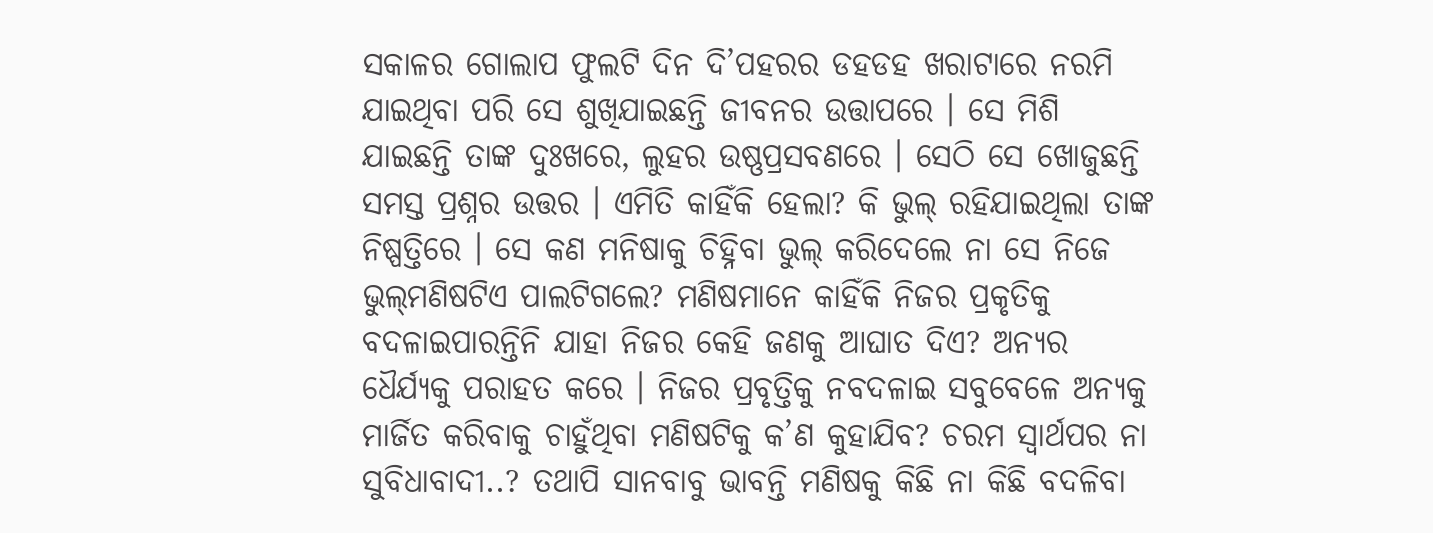ସକାଳର ଗୋଲାପ ଫୁଲଟି ଦିନ ଦି’ପହରର ଡହଡହ ଖରାଟାରେ ନରମି ଯାଇଥିବା ପରି ସେ ଶୁଖିଯାଇଛନ୍ତି ଜୀବନର ଉତ୍ତାପରେ । ସେ ମିଶି ଯାଇଛନ୍ତି ତାଙ୍କ ଦୁଃଖରେ, ଲୁହର ଉଷ୍ଣପ୍ରସବଣରେ । ସେଠି ସେ ଖୋଜୁଛନ୍ତି ସମସ୍ତ ପ୍ରଶ୍ନର ଉତ୍ତର । ଏମିତି କାହିଁକି ହେଲା? କି ଭୁଲ୍ ରହିଯାଇଥିଲା ତାଙ୍କ ନିଷ୍ପତ୍ତିରେ । ସେ କଣ ମନିଷାକୁ ଚିହ୍ନିବା ଭୁଲ୍ କରିଦେଲେ ନା ସେ ନିଜେ ଭୁଲ୍‌ମଣିଷଟିଏ ପାଲଟିଗଲେ? ମଣିଷମାନେ କାହିଁକି ନିଜର ପ୍ରକୃତିକୁ ବଦଳାଇପାରନ୍ତିନି ଯାହା ନିଜର କେହି ଜଣକୁ ଆଘାତ ଦିଏ? ଅନ୍ୟର ଧୈର୍ଯ୍ୟକୁ ପରାହତ କରେ । ନିଜର ପ୍ରବୃତ୍ତିକୁ ନବଦଳାଇ ସବୁବେଳେ ଅନ୍ୟକୁ ମାର୍ଜିତ କରିବାକୁ ଚାହୁଁଥିବା ମଣିଷଟିକୁ କ’ଣ କୁହାଯିବ? ଚରମ ସ୍ୱାର୍ଥପର ନା ସୁବିଧାବାଦୀ..? ତଥାପି ସାନବାବୁ ଭାବନ୍ତି ମଣିଷକୁ କିଛି ନା କିଛି ବଦଳିବା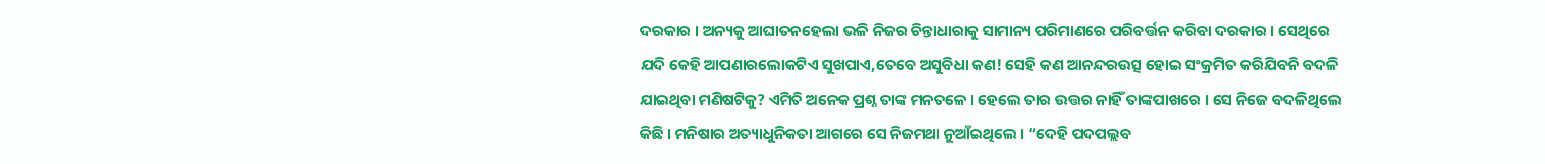ଦରକାର । ଅନ୍ୟକୁ ଆଘାତନହେଲା ଭଳି ନିଜର ଚିନ୍ତାଧାରାକୁ ସାମାନ୍ୟ ପରିମାଣରେ ପରିବର୍ତ୍ତନ କରିବା ଦରକାର । ସେଥିରେ ଯଦି କେହି ଆପଣାରଲୋକଟିଏ ସୁଖପାଏ,ତେବେ ଅସୁବିଧା କଣ! ସେହି କଣ ଆନନ୍ଦରଉତ୍ସ ହୋଇ ସଂକ୍ରମିତ କରିଯିବନି ବଦଳି ଯାଇଥିବା ମଣିଷଟିକୁ? ଏମିତି ଅନେକ ପ୍ରଶ୍ନ ତାଙ୍କ ମନତଳେ । ହେଲେ ତାର ଉତ୍ତର ନାହିଁ ତାଙ୍କପାଖରେ । ସେ ନିଜେ ବଦଳିଥିଲେ କିଛି । ମନିଷାର ଅତ୍ୟାଧୁନିକତା ଆଗରେ ସେ ନିଜମଥା ନୁଆଁଇଥିଲେ । “ଦେହି ପଦପଲ୍ଲବ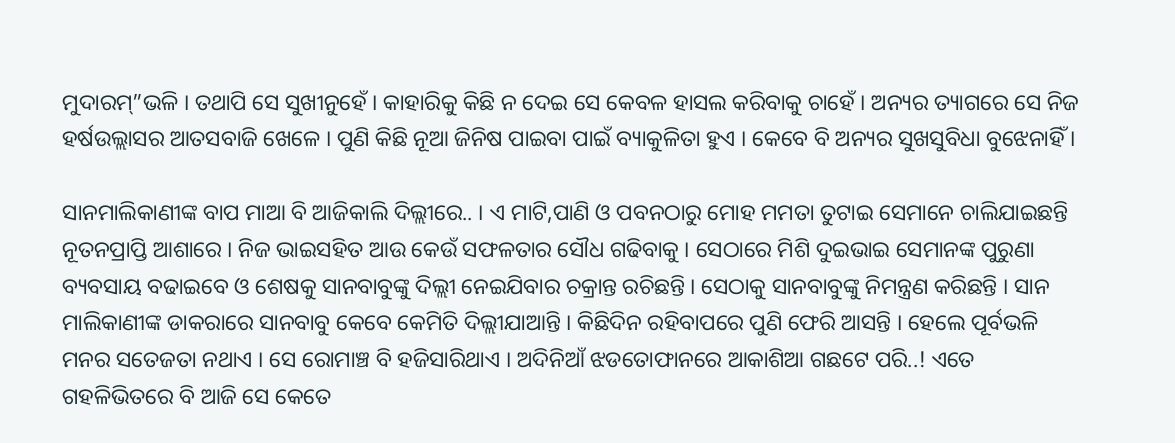ମୁଦାରମ୍”ଭଳି । ତଥାପି ସେ ସୁଖୀନୁହେଁ । କାହାରିକୁ କିଛି ନ ଦେଇ ସେ କେବଳ ହାସଲ କରିବାକୁ ଚାହେଁ । ଅନ୍ୟର ତ୍ୟାଗରେ ସେ ନିଜ ହର୍ଷଉଲ୍ଲାସର ଆତସବାଜି ଖେଳେ । ପୁଣି କିଛି ନୂଆ ଜିନିଷ ପାଇବା ପାଇଁ ବ୍ୟାକୁଳିତା ହୁଏ । କେବେ ବି ଅନ୍ୟର ସୁଖସୁବିଧା ବୁଝେନାହିଁ ।

ସାନମାଲିକାଣୀଙ୍କ ବାପ ମାଆ ବି ଆଜିକାଲି ଦିଲ୍ଲୀରେ.. । ଏ ମାଟି,ପାଣି ଓ ପବନଠାରୁ ମୋହ ମମତା ତୁଟାଇ ସେମାନେ ଚାଲିଯାଇଛନ୍ତି ନୂତନପ୍ରାପ୍ତି ଆଶାରେ । ନିଜ ଭାଇସହିତ ଆଉ କେଉଁ ସଫଳତାର ସୌଧ ଗଢିବାକୁ । ସେଠାରେ ମିଶି ଦୁଇଭାଇ ସେମାନଙ୍କ ପୁରୁଣା ବ୍ୟବସାୟ ବଢାଇବେ ଓ ଶେଷକୁ ସାନବାବୁଙ୍କୁ ଦିଲ୍ଲୀ ନେଇଯିବାର ଚକ୍ରାନ୍ତ ରଚିଛନ୍ତି । ସେଠାକୁ ସାନବାବୁଙ୍କୁ ନିମନ୍ତ୍ରଣ କରିଛନ୍ତି । ସାନ ମାଲିକାଣୀଙ୍କ ଡାକରାରେ ସାନବାବୁ କେବେ କେମିତି ଦିଲ୍ଲୀଯାଆନ୍ତି । କିଛିଦିନ ରହିବାପରେ ପୁଣି ଫେରି ଆସନ୍ତି । ହେଲେ ପୂର୍ବଭଳି ମନର ସତେଜତା ନଥାଏ । ସେ ରୋମାଞ୍ଚ ବି ହଜିସାରିଥାଏ । ଅଦିନିଆଁ ଝଡତୋଫାନରେ ଆକାଶିଆ ଗଛଟେ ପରି..! ଏତେ ଗହଳିଭିତରେ ବି ଆଜି ସେ କେତେ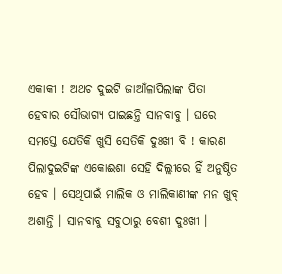ଏକାକୀ ! ଅଥଚ ଦୁଇଟି ଜାଆଁଳାପିଲାଙ୍କ ପିତା ହେବାର ସୌଭାଗ୍ୟ ପାଇଛନ୍ତି ସାନବାବୁ । ଘରେ ସମସ୍ତେ ଯେତିକି ଖୁସି ସେତିକି ଦୁଃଖୀ ବି ! କାରଣ ପିଲାଦୁଇଟିଙ୍କ ଏକୋଈଶା ସେହି ଦିଲ୍ଲୀରେ ହିଁ ଅନୁଷ୍ଠିତ ହେବ । ସେଥିପାଇଁ ମାଲିକ ଓ ମାଲିକାଣୀଙ୍କ ମନ ଖୁବ୍ ଅଶାନ୍ତି । ସାନବାବୁ ସବୁଠାରୁ ବେଶୀ ଦୁଃଖୀ ।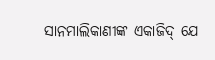ସାନମାଲିକାଣୀଙ୍କ ଏକାଜିଦ୍ ଯେ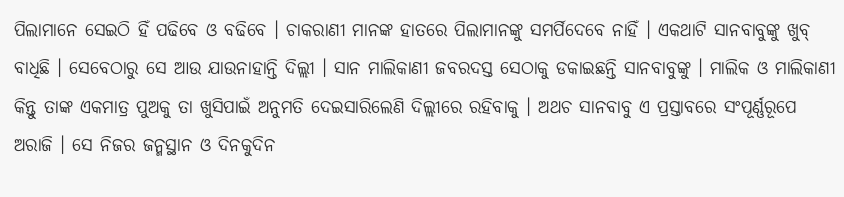ପିଲାମାନେ ସେଇଠି ହିଁ ପଢିବେ ଓ ବଢିବେ । ଚାକରାଣୀ ମାନଙ୍କ ହାତରେ ପିଲାମାନଙ୍କୁ ସମର୍ପିଦେବେ ନାହିଁ । ଏକଥାଟି ସାନବାବୁଙ୍କୁ ଖୁବ୍ ବାଧିଛି । ସେବେଠାରୁ ସେ ଆଉ ଯାଉନାହାନ୍ତି ଦିଲ୍ଲୀ । ସାନ ମାଲିକାଣୀ ଜବରଦସ୍ତ ସେଠାକୁ ଡକାଇଛନ୍ତି ସାନବାବୁଙ୍କୁ । ମାଲିକ ଓ ମାଲିକାଣୀ କିନ୍ତୁ ତାଙ୍କ ଏକମାତ୍ର ପୁଅକୁ ତା ଖୁସିପାଇଁ ଅନୁମତି ଦେଇସାରିଲେଣି ଦିଲ୍ଲୀରେ ରହିବାକୁ । ଅଥଚ ସାନବାବୁ ଏ ପ୍ରସ୍ତାବରେ ସଂପୂର୍ଣ୍ଣରୂପେ ଅରାଜି । ସେ ନିଜର ଜନ୍ମସ୍ଥାନ ଓ ଦିନକୁଦିନ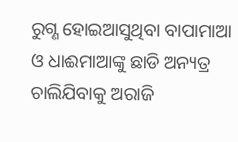ରୁଗ୍ଣ ହୋଇଆସୁଥିବା ବାପାମାଆ ଓ ଧାଈମାଆଙ୍କୁ ଛାଡି ଅନ୍ୟତ୍ର ଚାଲିଯିବାକୁ ଅରାଜି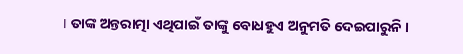। ତାଙ୍କ ଅନ୍ତରାତ୍ମା ଏଥିପାଇଁ ତାଙ୍କୁ ବୋଧହୁଏ ଅନୁମତି ଦେଇପାରୁନି ।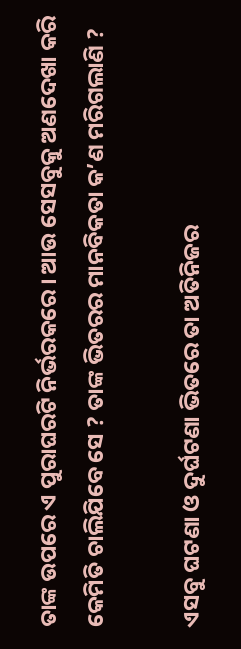ତାଙ୍କ ଉପରେ ଏ ପୁରାଘରଟି ନିର୍ଭରକରେ । ଆଉ ସେସବୁକୁ ଅଣଦେଖା କରି କେମିତି ଚାଲିଯିବେ ସେ ? ତାଙ୍କ ଭିତରର ମାନବିକତା କ’ଣ ମରିଗଲାଣି ?

ଏସବୁ ଘଟଣା ଓ ଦୁର୍ଘଟଣା ଭିତରେ ତା ଅତିନିଜର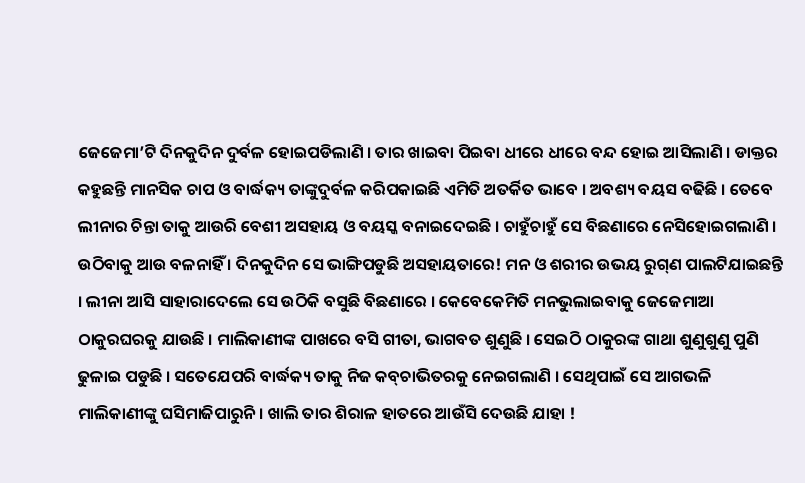ଜେଜେମା’ଟି ଦିନକୁଦିନ ଦୁର୍ବଳ ହୋଇପଡିଲାଣି । ତାର ଖାଇବା ପିଇବା ଧୀରେ ଧୀରେ ବନ୍ଦ ହୋଇ ଆସିଲାଣି । ଡାକ୍ତର କହୁଛନ୍ତି ମାନସିକ ଚାପ ଓ ବାର୍ଦ୍ଧକ୍ୟ ତାଙ୍କୁଦୁର୍ବଳ କରିପକାଇଛି ଏମିତି ଅତର୍କିତ ଭାବେ । ଅବଶ୍ୟ ବୟସ ବଢିଛି । ତେବେ ଲୀନାର ଚିନ୍ତା ତାକୁ ଆଉରି ବେଶୀ ଅସହାୟ ଓ ବୟସ୍କ ବନାଇଦେଇଛି । ଚାହୁଁଚାହୁଁ ସେ ବିଛଣାରେ ନେସିହୋଇଗଲାଣି । ଉଠିବାକୁ ଆଉ ବଳନାହିଁ । ଦିନକୁଦିନ ସେ ଭାଙ୍ଗିପଡୁଛି ଅସହାୟତାରେ! ମନ ଓ ଶରୀର ଉଭୟ ରୁଗ୍‌ଣ ପାଲଟିଯାଇଛନ୍ତି । ଲୀନା ଆସି ସାହାରାଦେଲେ ସେ ଉଠିକି ବସୁଛି ବିଛଣାରେ । କେବେକେମିତି ମନଭୁଲାଇବାକୁ ଜେଜେମାଆ ଠାକୁରଘରକୁ ଯାଉଛି । ମାଲିକାଣୀଙ୍କ ପାଖରେ ବସି ଗୀତା, ଭାଗବତ ଶୁଣୁଛି । ସେଇଠି ଠାକୁରଙ୍କ ଗାଥା ଶୁଣୁଶୁଣୁ ପୁଣି ଢୁଳାଇ ପଡୁଛି । ସତେଯେପରି ବାର୍ଦ୍ଧକ୍ୟ ତାକୁ ନିଜ କବ୍‌ଚାଭିତରକୁ ନେଇଗଲାଣି । ସେଥିପାଇଁ ସେ ଆଗଭଳି ମାଲିକାଣୀଙ୍କୁ ଘସିମାଜିପାରୁନି । ଖାଲି ତାର ଶିରାଳ ହାତରେ ଆଉଁସି ଦେଉଛି ଯାହା !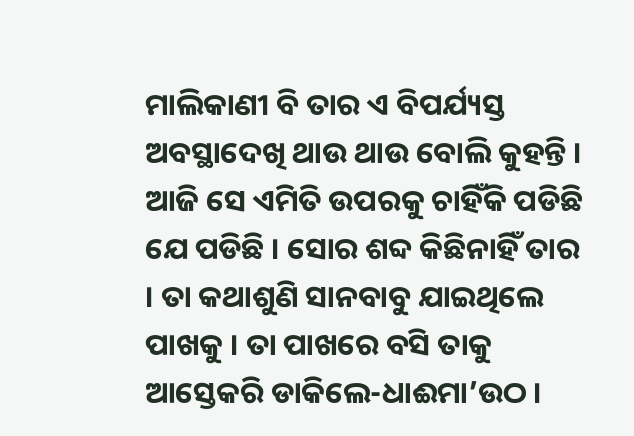ମାଲିକାଣୀ ବି ତାର ଏ ବିପର୍ଯ୍ୟସ୍ତ ଅବସ୍ଥାଦେଖି ଥାଉ ଥାଉ ବୋଲି କୁହନ୍ତି । ଆଜି ସେ ଏମିତି ଉପରକୁ ଚାହିଁକି ପଡିଛି ଯେ ପଡିଛି । ସୋର ଶବ୍ଦ କିଛିନାହିଁ ତାର । ତା କଥାଶୁଣି ସାନବାବୁ ଯାଇଥିଲେ ପାଖକୁ । ତା ପାଖରେ ବସି ତାକୁ ଆସ୍ତେକରି ଡାକିଲେ-ଧାଈମା’ଉଠ ।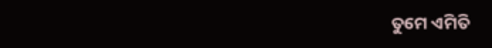ତୁମେ ଏମିତି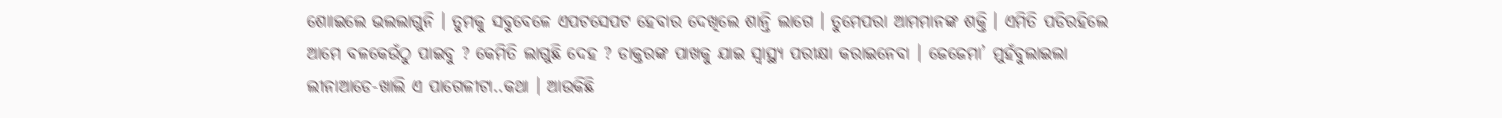ଶୋାଇଲେ ଭଲଲାଗୁନି । ତୁମକୁ ସବୁବେଳେ ଏପଟସେପଟ ହେବାର ଦେଖିଲେ ଶାନ୍ତି ଲାଗେ । ତୁମେପରା ଆମମାନଙ୍କ ଶକ୍ତି । ଏମିତି ପଡିରହିଲେ ଆମେ ବଳକେଉଁଠୁ ପାଇବୁ ? କେମିତି ଲାଗୁଛି ଦେହ ? ଡାକ୍ତରଙ୍କ ପାଖକୁ ଯାଇ ସ୍ୱାସ୍ଥ୍ୟ ପରୀକ୍ଷା କରାଇନେବା । ଜେଜେମା’ ମୁହଁବୁଲାଇଲା ଲୀନାଆଡେ-ଖାଲି ଏ ପାଗେଳୀଟା..କଥା । ଆଉକିଛି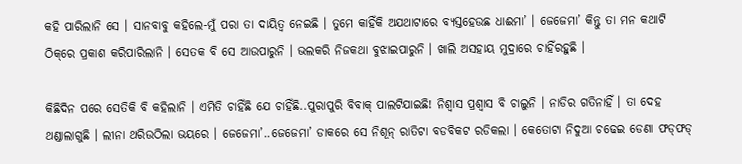କହି ପାରିଲାନି ସେ । ସାନବାବୁ କହିଲେ-ମୁଁ ପରା ତା ଦାୟିତ୍ୱ ନେଇଛି । ତୁମେ କାହିଁକି ଅଯଥାଟାରେ ବ୍ୟସ୍ତହେଉଛ ଧାଈମା’ । ଜେଜେମା’ କିନ୍ତୁ ତା ମନ କଥାଟି ଠିକ୍‌ରେ ପ୍ରକାଶ କରିପାରିଲାନି । ସେତକ ବି ସେ ଆଉପାରୁନି । ଭଲକରି ନିଜକଥା ବୁଝାଇପାରୁନି । ଖାଲି ଅସହାୟ ମୁଦ୍ରାରେ ଚାହିଁରହୁଛି ।

କିଛିଦିନ ପରେ ସେତିକି ବି କହିଲାନି । ଏମିତି ଚାହିଁଛି ଯେ ଚାହିଁଛି..ପୁରାପୁରି ବିବାକ୍ ପାଲଟିଯାଇଛି! ନିଶ୍ୱାସ ପ୍ରଶ୍ୱାସ ବି ଚାଲୁନି । ନାଡିର ଗତିନାହିଁ । ତା ଦେହ ଥଣ୍ଡାଲାଗୁଛି । ଲୀନା ଥରିଉଠିଲା ଭୟରେ । ଜେଜେମା’..ଜେଜେମା’ ଡାକରେ ସେ ନିଶୂନ୍ ରାତିଟା ବଡବିକଟ ରଡିକଲା । କେତୋଟା ନିଦୁଆ ଚଢେଇ ଡେଣା ଫଡ୍‌ଫଡ୍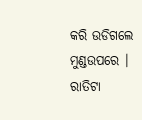କରି ଉଡିଗଲେ ମୁଣ୍ଡଉପରେ । ରାତିଟା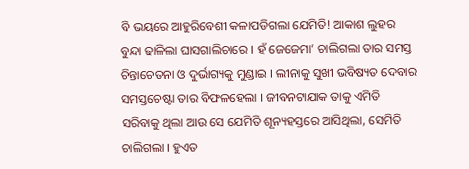ବି ଭୟରେ ଆହୁରିବେଶୀ କଳାପଡିଗଲା ଯେମିତି! ଆକାଶ ଲୁହର ବୁନ୍ଦା ଢାଳିଲା ଘାସଗାଲିଚାରେ । ହଁ ଜେଜେମା’ ଚାଲିଗଲା ତାର ସମସ୍ତ ଚିନ୍ତାଚେତନା ଓ ଦୁର୍ଭାଗ୍ୟକୁ ମୁଣ୍ଡାଇ । ଲୀନାକୁ ସୁଖୀ ଭବିଷ୍ୟତ ଦେବାର ସମସ୍ତଚେଷ୍ଟା ତାର ବିଫଳହେଲା । ଜୀବନଟାଯାକ ତାକୁ ଏମିତି ସରିବାକୁ ଥିଲା ଆଉ ସେ ଯେମିତି ଶୂନ୍ୟହସ୍ତରେ ଆସିଥିଲା, ସେମିତି ଚାଲିଗଲା । ହୁଏତ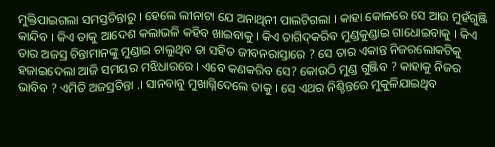ମୁକ୍ତିପାଇଗଲା ସମସ୍ତଚିନ୍ତାରୁ । ହେଲେ ଲୀନାଟା ଯେ ଅନାଥିନୀ ପାଲଟିଗଲା । କାହା କୋଳରେ ସେ ଆଉ ମୁହଁଗୁଞ୍ଜି କାନ୍ଦିବ । କିଏ ତାକୁ ଆଦେଶ କଲାଭଳି କହିବ ଖାଇବାକୁ । କିଏ ତାଗିଦ୍‌କରିବ ମୁଣ୍ଡକୁଣ୍ଡାଇ ଗାଧୋଇବାକୁ । କିଏ ତାର ଅଜସ୍ର ଚିନ୍ତାମାନଙ୍କୁ ମୁଣ୍ଡାଇ ଚାଲୁଥିବ ତା ସହିତ ଜୀବନରାସ୍ତାରେ ? ସେ ତାର ଏକାନ୍ତ ନିଜରଲୋକଟିକୁ ହଜାଇଦେଲା ଆଜି ସମୟର ମଝିଧାରରେ । ଏବେ କଣକରିବ ସେ? କୋଉଠି ମୁଣ୍ଡ ଗୁଞ୍ଜିବ ? କାହାକୁ ନିଜର ଭାବିବ ? ଏମିତି ଅଜସ୍ରଚିନ୍ତା .। ସାନବାବୁ ମୁଖାଗ୍ନିଦେଲେ ତାକୁ । ସେ ଏଥର ନିଶ୍ଚିନ୍ତରେ ମୁକୁଳିଯାଇଥିବ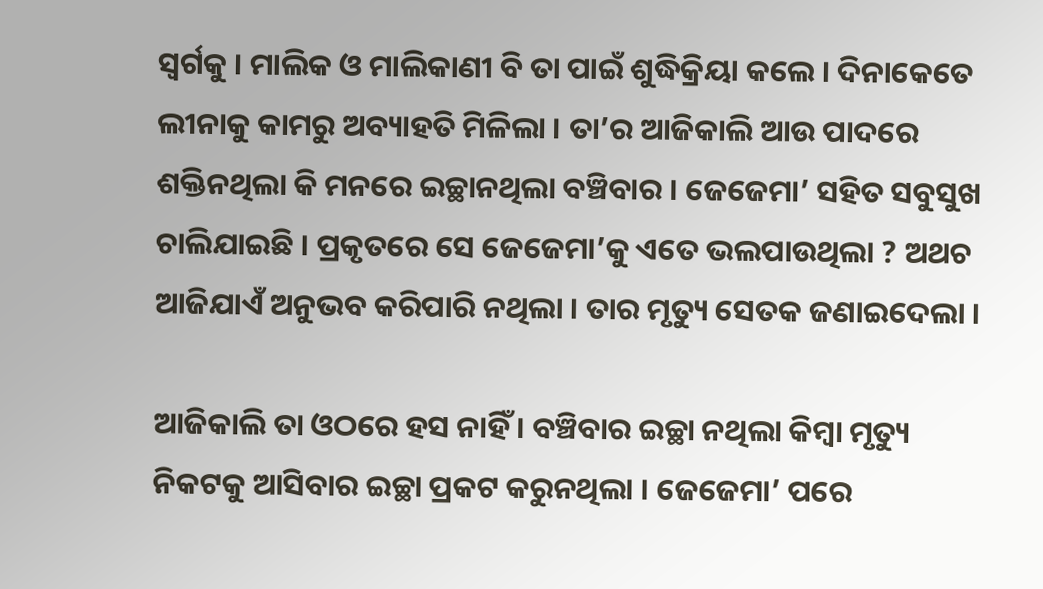ସ୍ୱର୍ଗକୁ । ମାଲିକ ଓ ମାଲିକାଣୀ ବି ତା ପାଇଁ ଶୁଦ୍ଧିକ୍ରିୟା କଲେ । ଦିନାକେତେ ଲୀନାକୁ କାମରୁ ଅବ୍ୟାହତି ମିଳିଲା । ତା’ର ଆଜିକାଲି ଆଉ ପାଦରେ ଶକ୍ତିନଥିଲା କି ମନରେ ଇଚ୍ଛାନଥିଲା ବଞ୍ଚିବାର । ଜେଜେମା’ ସହିତ ସବୁସୁଖ ଚାଲିଯାଇଛି । ପ୍ରକୃତରେ ସେ ଜେଜେମା’କୁ ଏତେ ଭଲପାଉଥିଲା ? ଅଥଚ ଆଜିଯାଏଁ ଅନୁଭବ କରିପାରି ନଥିଲା । ତାର ମୃତ୍ୟୁ ସେତକ ଜଣାଇଦେଲା ।

ଆଜିକାଲି ତା ଓଠରେ ହସ ନାହିଁ । ବଞ୍ଚିବାର ଇଚ୍ଛା ନଥିଲା କିମ୍ବା ମୃତ୍ୟୁ ନିକଟକୁ ଆସିବାର ଇଚ୍ଛା ପ୍ରକଟ କରୁନଥିଲା । ଜେଜେମା’ ପରେ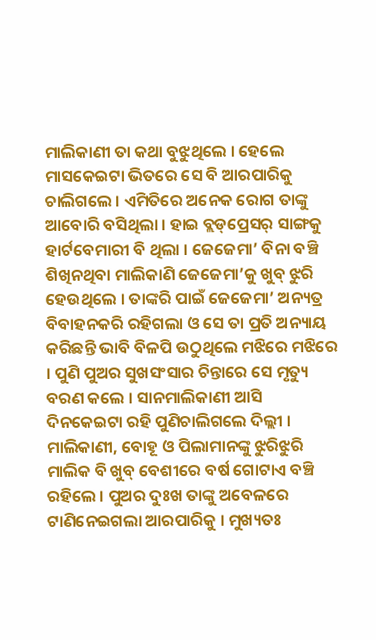ମାଲିକାଣୀ ତା କଥା ବୁଝୁଥିଲେ । ହେଲେ ମାସକେଇଟା ଭିତରେ ସେ ବି ଆରପାରିକୁ ଚାଲିଗଲେ । ଏମିତିରେ ଅନେକ ରୋଗ ତାଙ୍କୁ ଆବୋରି ବସିଥିଲା । ହାଇ ବ୍ଲଡ୍‌ପ୍ରେସର୍ ସାଙ୍ଗକୁ ହାର୍ଟବେମାରୀ ବି ଥିଲା । ଜେଜେମା’ ବିନା ବଞ୍ଚି ଶିଖିନଥିବା ମାଲିକାଣି ଜେଜେମା’କୁ ଖୁବ୍ ଝୁରି ହେଉଥିଲେ । ତାଙ୍କରି ପାଇଁ ଜେଜେମା’ ଅନ୍ୟତ୍ର ବିବାହନକରି ରହିଗଲା ଓ ସେ ତା ପ୍ରତି ଅନ୍ୟାୟ କରିଛନ୍ତି ଭାବି ବିଳପି ଉଠୁଥିଲେ ମଝିରେ ମଝିରେ । ପୁଣି ପୁଅର ସୁଖସଂସାର ଚିନ୍ତାରେ ସେ ମୃତ୍ୟୁ ବରଣ କଲେ । ସାନମାଲିକାଣୀ ଆସି ଦିନକେଇଟା ରହି ପୁଣିଚାଲିଗଲେ ଦିଲ୍ଲୀ । ମାଲିକାଣୀ, ବୋହୂ ଓ ପିଲାମାନଙ୍କୁ ଝୁରିଝୁରି ମାଲିକ ବି ଖୁବ୍‌ ବେଶୀରେ ବର୍ଷ ଗୋଟାଏ ବଞ୍ଚି ରହିଲେ । ପୁଅର ଦୁଃଖ ତାଙ୍କୁ ଅବେଳରେ ଟାଣିନେଇଗଲା ଆରପାରିକୁ । ମୁଖ୍ୟତଃ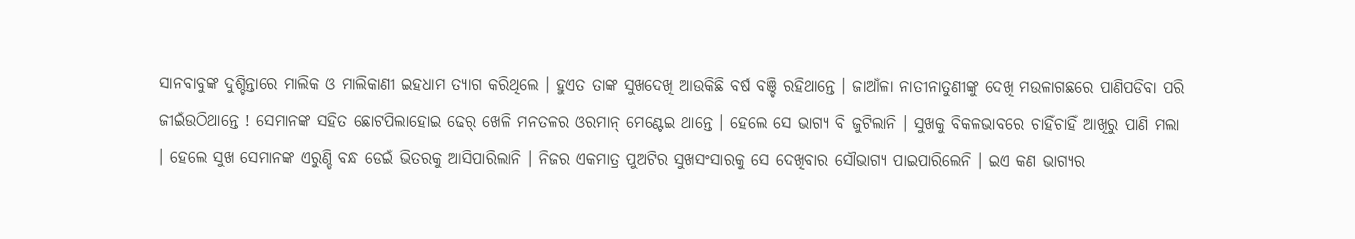ସାନବାବୁଙ୍କ ଦୁଶ୍ଚିନ୍ତାରେ ମାଲିକ ଓ ମାଲିକାଣୀ ଇହଧାମ ତ୍ୟାଗ କରିଥିଲେ । ହୁଏତ ତାଙ୍କ ସୁଖଦେଖି ଆଉକିଛି ବର୍ଷ ବଞ୍ଚି ରହିଥାନ୍ତେ । ଜାଆଁଳା ନାତୀନାତୁଣୀଙ୍କୁ ଦେଖି ମଉଳାଗଛରେ ପାଣିପଡିବା ପରି ଜୀଇଁଉଠିଥାନ୍ତେ ! ସେମାନଙ୍କ ସହିତ ଛୋଟପିଲାହୋଇ ଢେର୍‌ ଖେଳି ମନତଳର ଓରମାନ୍ ମେଣ୍ଟେଇ ଥାନ୍ତେ । ହେଲେ ସେ ଭାଗ୍ୟ ବି ଜୁଟିଲାନି । ସୁଖକୁ ବିକଳଭାବରେ ଚାହିଁଚାହିଁ ଆଖିରୁ ପାଣି ମଲା । ହେଲେ ସୁଖ ସେମାନଙ୍କ ଏରୁଣ୍ଡି ବନ୍ଧ ଡେଇଁ ଭିତରକୁ ଆସିପାରିଲାନି । ନିଜର ଏକମାତ୍ର ପୁଅଟିର ସୁଖସଂସାରକୁ ସେ ଦେଖିବାର ସୌଭାଗ୍ୟ ପାଇପାରିଲେନି । ଇଏ କଣ ଭାଗ୍ୟର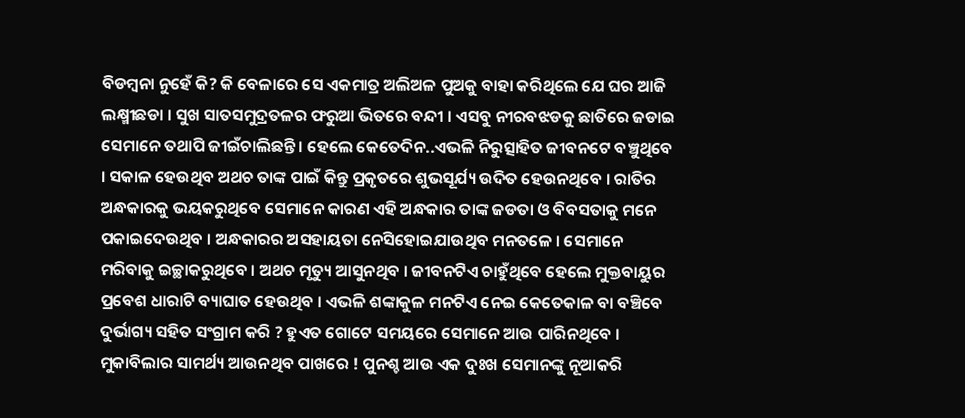ବିଡମ୍ବନା ନୁହେଁ କି? କି ବେଳାରେ ସେ ଏକମାତ୍ର ଅଲିଅଳ ପୁଅକୁ ବାହା କରିଥିଲେ ଯେ ଘର ଆଜି ଲକ୍ଷ୍ମୀଛଡା । ସୁଖ ସାତସମୁଦ୍ରତଳର ଫରୁଆ ଭିତରେ ବନ୍ଦୀ । ଏସବୁ ନୀରବଝଡକୁ ଛାତିରେ ଜଡାଇ ସେମାନେ ତଥାପି ଜୀଇଁଚାଲିଛନ୍ତି । ହେଲେ କେତେଦିନ..ଏଭଳି ନିରୁତ୍ସାହିତ ଜୀବନଟେ ବଞ୍ଚୁଥିବେ । ସକାଳ ହେଉଥିବ ଅଥଚ ତାଙ୍କ ପାଇଁ କିନ୍ତୁ ପ୍ରକୃତରେ ଶୁଭସୂର୍ଯ୍ୟ ଉଦିତ ହେଉନଥିବେ । ରାତିର ଅନ୍ଧକାରକୁ ଭୟକରୁଥିବେ ସେମାନେ କାରଣ ଏହି ଅନ୍ଧକାର ତାଙ୍କ ଜଡତା ଓ ବିବସତାକୁ ମନେ ପକାଇଦେଉଥିବ । ଅନ୍ଧକାରର ଅସହାୟତା ନେସିହୋଇଯାଉଥିବ ମନତଳେ । ସେମାନେ ମରିବାକୁ ଇଚ୍ଛାକରୁଥିବେ । ଅଥଚ ମୃତ୍ୟୁ ଆସୁନଥିବ । ଜୀବନଟିଏ ଚାହୁଁଥିବେ ହେଲେ ମୁକ୍ତବାୟୁର ପ୍ରବେଶ ଧାରାଟି ବ୍ୟାଘାତ ହେଉଥିବ । ଏଭଳି ଶଙ୍କାକୁଳ ମନଟିଏ ନେଇ କେତେକାଳ ବା ବଞ୍ଚିବେ ଦୁର୍ଭାଗ୍ୟ ସହିତ ସଂଗ୍ରାମ କରି ? ହୁଏତ ଗୋଟେ ସମୟରେ ସେମାନେ ଆଉ ପାରିନଥିବେ । ମୁକାବିଲାର ସାମର୍ଥ୍ୟ ଆଉନଥିବ ପାଖରେ ! ପୁନଶ୍ଚ ଆଉ ଏକ ଦୁଃଖ ସେମାନଙ୍କୁ ନୂଆକରି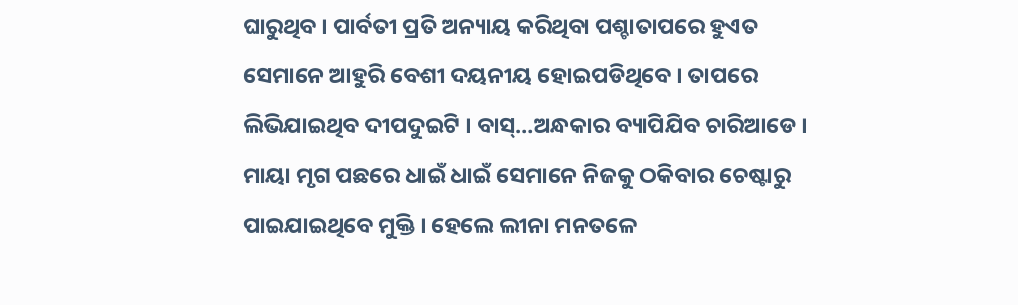ଘାରୁଥିବ । ପାର୍ବତୀ ପ୍ରତି ଅନ୍ୟାୟ କରିଥିବା ପଶ୍ଚାତାପରେ ହୁଏତ ସେମାନେ ଆହୁରି ବେଶୀ ଦୟନୀୟ ହୋଇପଡିଥିବେ । ତାପରେ ଲିଭିଯାଇଥିବ ଦୀପଦୁଇଟି । ବାସ୍…ଅନ୍ଧକାର ବ୍ୟାପିଯିବ ଚାରିଆଡେ । ମାୟା ମୃଗ ପଛରେ ଧାଇଁ ଧାଇଁ ସେମାନେ ନିଜକୁ ଠକିବାର ଚେଷ୍ଟାରୁ ପାଇଯାଇଥିବେ ମୁକ୍ତି । ହେଲେ ଲୀନା ମନତଳେ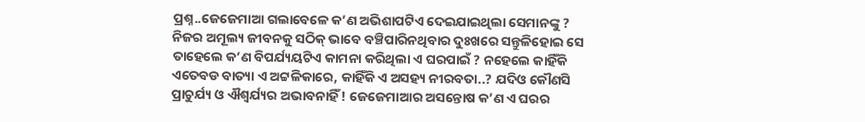ପ୍ରଶ୍ନ..ଜେଜେମାଆ ଗଲାବେଳେ କ’ଣ ଅଭିଶାପଟିଏ ଦେଇଯାଇଥିଲା ସେମାନଙ୍କୁ ? ନିଜର ଅମୂଲ୍ୟ ଜୀବନକୁ ସଠିକ୍ ଭାବେ ବଞ୍ଚିପାରିନଥିବାର ଦୁଃଖରେ ସନ୍ତୁଳିହୋଇ ସେ ତାହେଲେ କ’ଣ ବିପର୍ଯ୍ୟୟଟିଏ କାମନା କରିଥିଲା ଏ ଘରପାଇଁ ? ନହେଲେ କାହିଁକି ଏତେବଡ ବାତ୍ୟା ଏ ଅଟ୍ଟଳିକାରେ, କାହିଁକି ଏ ଅସହ୍ୟ ନୀରବତା..? ଯଦିଓ କୌଣସି ପ୍ରାଚୁର୍ଯ୍ୟ ଓ ଐଶ୍ୱର୍ଯ୍ୟର ଅଭାବନାହିଁ ! ଜେଜେମାଆର ଅସନ୍ତୋଷ କ’ଣ ଏ ଘରର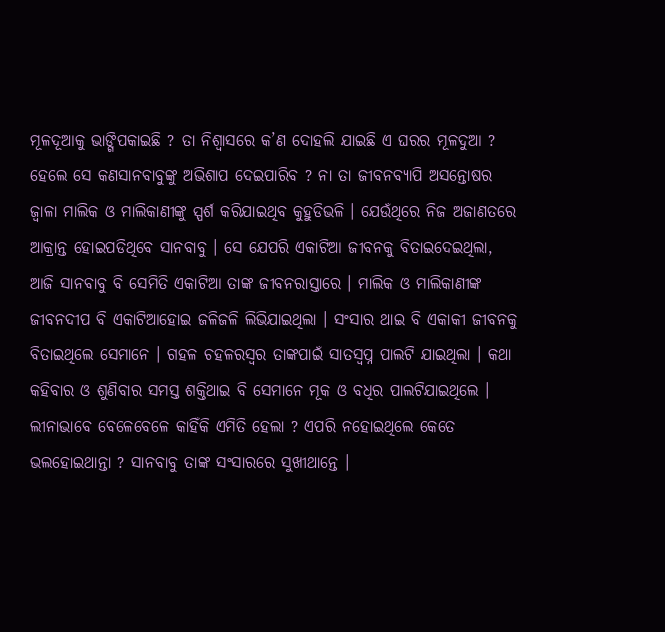ମୂଳଦୂଆକୁ ଭାଙ୍ଗିପକାଇଛି ? ତା ନିଶ୍ୱାସରେ କ’ଣ ଦୋହଲି ଯାଇଛି ଏ ଘରର ମୂଳଦୁଆ ? ହେଲେ ସେ କଣସାନବାବୁଙ୍କୁ ଅଭିଶାପ ଦେଇପାରିବ ? ନା ତା ଜୀବନବ୍ୟାପି ଅସନ୍ତୋଷର ଜ୍ୱାଳା ମାଲିକ ଓ ମାଲିକାଣୀଙ୍କୁ ସ୍ପର୍ଶ କରିଯାଇଥିବ କୁହୁଡିଭଳି । ଯେଉଁଥିରେ ନିଜ ଅଜାଣତରେ ଆକ୍ରାନ୍ତ ହୋଇପଡିଥିବେ ସାନବାବୁ । ସେ ଯେପରି ଏକାଟିଆ ଜୀବନକୁ ବିତାଇଦେଇଥିଲା, ଆଜି ସାନବାବୁ ବି ସେମିତି ଏକାଟିଆ ତାଙ୍କ ଜୀବନରାସ୍ତାରେ । ମାଲିକ ଓ ମାଲିକାଣୀଙ୍କ ଜୀବନଦୀପ ବି ଏକାଟିଆହୋଇ ଜଳିଜଳି ଲିଭିଯାଇଥିଲା । ସଂସାର ଥାଇ ବି ଏକାକୀ ଜୀବନକୁ ବିତାଇଥିଲେ ସେମାନେ । ଗହଳ ଚହଳରସ୍ୱର ତାଙ୍କପାଇଁ ସାତସ୍ୱପ୍ନ ପାଲଟି ଯାଇଥିଲା । କଥା କହିବାର ଓ ଶୁଣିବାର ସମସ୍ତ ଶକ୍ତିଥାଇ ବି ସେମାନେ ମୂକ ଓ ବଧିର ପାଲଟିଯାଇଥିଲେ । ଲୀନାଭାବେ ବେଳେବେଳେ କାହିଁକି ଏମିତି ହେଲା ? ଏପରି ନହୋଇଥିଲେ କେତେ ଭଲହୋଇଥାନ୍ତା ? ସାନବାବୁ ତାଙ୍କ ସଂସାରରେ ସୁଖୀଥାନ୍ତେ ।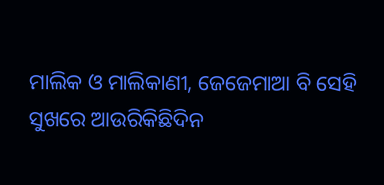ମାଲିକ ଓ ମାଲିକାଣୀ, ଜେଜେମାଆ ବି ସେହି ସୁଖରେ ଆଉରିକିଛିଦିନ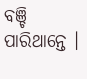ବଞ୍ଚି ପାରିଥାନ୍ତେ ।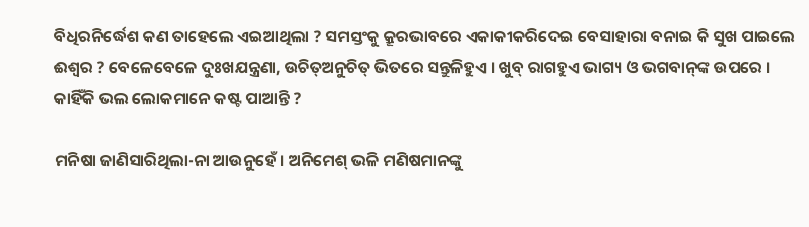ବିଧିରନିର୍ଦ୍ଧେଶ କଣ ତାହେଲେ ଏଇଆଥିଲା ? ସମସ୍ତଂକୁ କ୍ରୂରଭାବରେ ଏକାକୀକରିଦେଇ ବେସାହାରା ବନାଇ କି ସୁଖ ପାଇଲେ ଈଶ୍ୱର ? ବେଳେବେଳେ ଦୁଃଖଯନ୍ତ୍ରଣା, ଉଚିତ୍ଅନୁଚିତ୍ ଭିତରେ ସନ୍ତୁଳିହୁଏ । ଖୁବ୍ ରାଗହୁଏ ଭାଗ୍ୟ ଓ ଭଗବାନ୍‌ଙ୍କ ଉପରେ । କାହିଁକି ଭଲ ଲୋକମାନେ କଷ୍ଟ ପାଆନ୍ତି ?

ମନିଷା ଜାଣିସାରିଥିଲା-ନା ଆଉନୁହେଁ । ଅନିମେଶ୍ ଭଳି ମଣିଷମାନଙ୍କୁ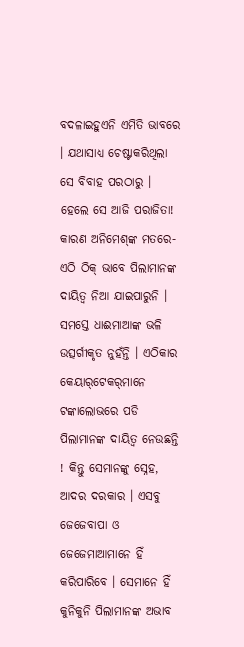ବଦଳାଇହୁଏନି ଏମିତି ଭାବରେ । ଯଥାସାଧ୍ୟ ଚେଷ୍ଟାକରିଥିଲା ସେ ବିବାହ ପରଠାରୁ । ହେଲେ ସେ ଆଜି ପରାଜିତା! କାରଣ ଅନିମେଶ୍‌ଙ୍କ ମତରେ-ଏଠି ଠିକ୍ ଭାବେ ପିଲାମାନଙ୍କ ଦାୟିତ୍ୱ ନିଆ ଯାଇପାରୁନି । ସମସ୍ତେ ଧାଈମାଆଙ୍କ ଭଳି ଉତ୍ସର୍ଗୀକୃତ ନୁହଁନ୍ତି । ଏଠିକାର କେୟାର୍‌ଟେକର୍‌ମାନେ ଟଙ୍କାଲୋଭରେ ପଡି ପିଲାମାନଙ୍କ ଦାୟିତ୍ୱ ନେଉଛନ୍ତି ! କିନ୍ତୁ ସେମାନଙ୍କୁ ସ୍ନେହ, ଆଦର ଦରକାର । ଏସବୁ ଜେଜେବାପା ଓ ଜେଜେମାଆମାନେ ହିଁ କରିପାରିବେ । ସେମାନେ ହିଁ କୁନିକୁନି ପିଲାମାନଙ୍କ ଅଭାବ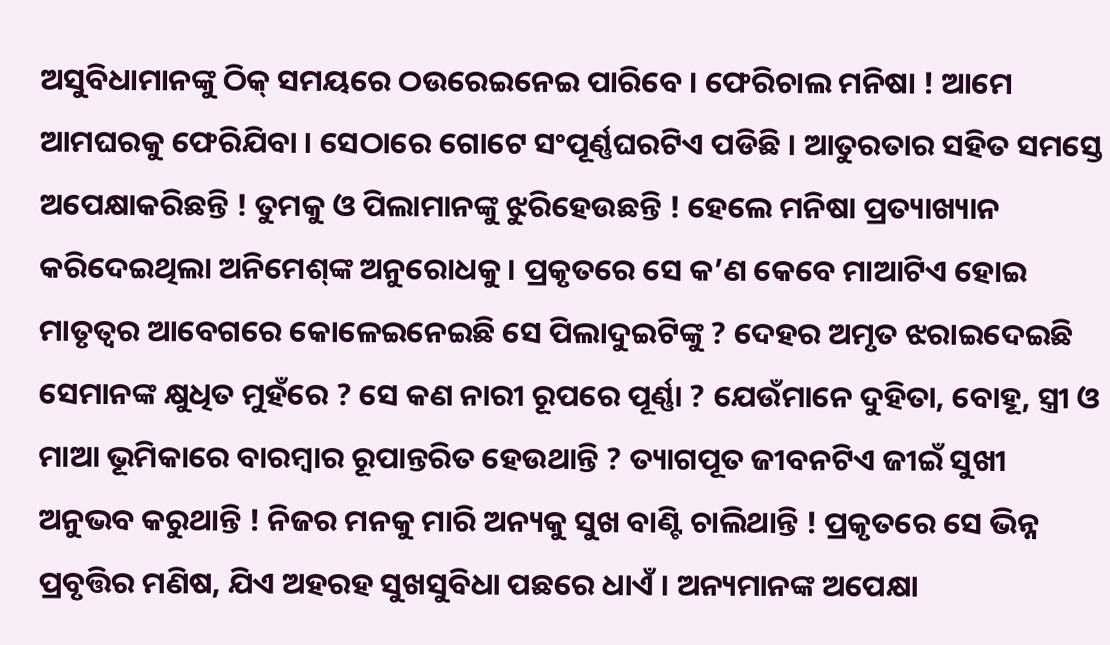ଅସୁବିଧାମାନଙ୍କୁ ଠିକ୍ ସମୟରେ ଠଉରେଇନେଇ ପାରିବେ । ଫେରିଚାଲ ମନିଷା ! ଆମେ ଆମଘରକୁ ଫେରିଯିବା । ସେଠାରେ ଗୋଟେ ସଂପୂର୍ଣ୍ଣଘରଟିଏ ପଡିଛି । ଆତୁରତାର ସହିତ ସମସ୍ତେ ଅପେକ୍ଷାକରିଛନ୍ତି ! ତୁମକୁ ଓ ପିଲାମାନଙ୍କୁ ଝୁରିହେଉଛନ୍ତି ! ହେଲେ ମନିଷା ପ୍ରତ୍ୟାଖ୍ୟାନ କରିଦେଇଥିଲା ଅନିମେଶ୍‌ଙ୍କ ଅନୁରୋଧକୁ । ପ୍ରକୃତରେ ସେ କ’ଣ କେବେ ମାଆଟିଏ ହୋଇ ମାତୃତ୍ୱର ଆବେଗରେ କୋଳେଇନେଇଛି ସେ ପିଲାଦୁଇଟିଙ୍କୁ ? ଦେହର ଅମୃତ ଝରାଇଦେଇଛି ସେମାନଙ୍କ କ୍ଷୁଧିତ ମୁହଁରେ ? ସେ କଣ ନାରୀ ରୂପରେ ପୂର୍ଣ୍ଣା ? ଯେଉଁମାନେ ଦୁହିତା, ବୋହୂ, ସ୍ତ୍ରୀ ଓ ମାଆ ଭୂମିକାରେ ବାରମ୍ବାର ରୂପାନ୍ତରିତ ହେଉଥାନ୍ତି ? ତ୍ୟାଗପୂତ ଜୀବନଟିଏ ଜୀଇଁ ସୁଖୀ ଅନୁଭବ କରୁଥାନ୍ତି ! ନିଜର ମନକୁ ମାରି ଅନ୍ୟକୁ ସୁଖ ବାଣ୍ଟି ଚାଲିଥାନ୍ତି ! ପ୍ରକୃତରେ ସେ ଭିନ୍ନ ପ୍ରବୃତ୍ତିର ମଣିଷ, ଯିଏ ଅହରହ ସୁଖସୁବିଧା ପଛରେ ଧାଏଁ । ଅନ୍ୟମାନଙ୍କ ଅପେକ୍ଷା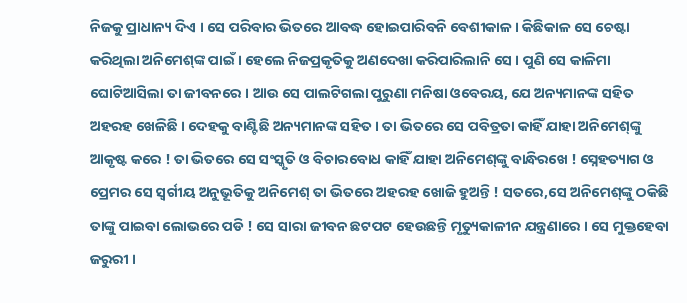ନିଜକୁ ପ୍ରାଧାନ୍ୟ ଦିଏ । ସେ ପରିବାର ଭିତରେ ଆବଦ୍ଧ ହୋଇପାରିବନି ବେଶୀକାଳ । କିଛିକାଳ ସେ ଚେଷ୍ଟା କରିଥିଲା ଅନିମେଶ୍‌ଙ୍କ ପାଇଁ । ହେଲେ ନିଜପ୍ରକୃତିକୁ ଅଣଦେଖା କରିପାରିଲାନି ସେ । ପୁଣି ସେ କାଳିମା ଘୋଟିଆସିଲା ତା ଜୀବନରେ । ଆଉ ସେ ପାଲଟିଗଲା ପୁରୁଣା ମନିଷା ଓବେରୟ, ଯେ ଅନ୍ୟମାନଙ୍କ ସହିତ ଅହରହ ଖେଳିଛି । ଦେହକୁ ବାଣ୍ଟିଛି ଅନ୍ୟମାନଙ୍କ ସହିତ । ତା ଭିତରେ ସେ ପବିତ୍ରତା କାହିଁ ଯାହା ଅନିମେଶ୍‌ଙ୍କୁ ଆକୃଷ୍ଟ କରେ ! ତା ଭିତରେ ସେ ସଂସ୍କୃତି ଓ ବିଚାରବୋଧ କାହିଁ ଯାହା ଅନିମେଶ୍‌ଙ୍କୁ ବାନ୍ଧିରଖେ ! ସ୍ନେହତ୍ୟାଗ ଓ ପ୍ରେମର ସେ ସ୍ୱର୍ଗୀୟ ଅନୁଭୂତିକୁ ଅନିମେଶ୍ ତା ଭିତରେ ଅହରହ ଖୋଜି ହୁଅନ୍ତି ! ସତରେ,ସେ ଅନିମେଶ୍‌ଙ୍କୁ ଠକିଛି ତାଙ୍କୁ ପାଇବା ଲୋଭରେ ପଡି ! ସେ ସାରା ଜୀବନ ଛଟପଟ ହେଉଛନ୍ତି ମୃତ୍ୟୁକାଳୀନ ଯନ୍ତ୍ରଣାରେ । ସେ ମୁକ୍ତହେବା ଜରୁରୀ ।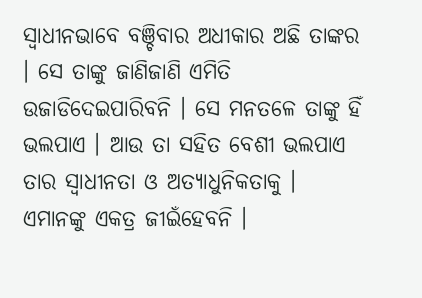ସ୍ୱାଧୀନଭାବେ ବଞ୍ଚିବାର ଅଧୀକାର ଅଛି ତାଙ୍କର । ସେ ତାଙ୍କୁ ଜାଣିଜାଣି ଏମିତି ଉଜାଡିଦେଇପାରିବନି । ସେ ମନତଳେ ତାଙ୍କୁ ହିଁ ଭଲପାଏ । ଆଉ ତା ସହିତ ବେଶୀ ଭଲପାଏ ତାର ସ୍ୱାଧୀନତା ଓ ଅତ୍ୟାଧୁନିକତାକୁ । ଏମାନଙ୍କୁ ଏକତ୍ର ଜୀଇଁହେବନି ।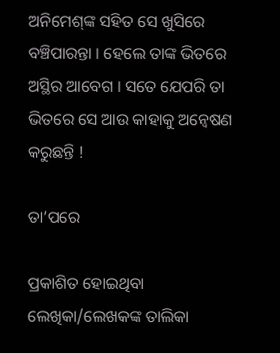ଅନିମେଶ୍‌ଙ୍କ ସହିତ ସେ ଖୁସିରେ ବଞ୍ଚିପାରନ୍ତା । ହେଲେ ତାଙ୍କ ଭିତରେ ଅସ୍ଥିର ଆବେଗ । ସତେ ଯେପରି ତା ଭିତରେ ସେ ଆଉ କାହାକୁ ଅନ୍ୱେଷଣ କରୁଛନ୍ତି !

ତା’ପରେ

ପ୍ରକାଶିତ ହୋଇଥିବା ଲେଖିକା/ଲେଖକଙ୍କ ତାଲିକା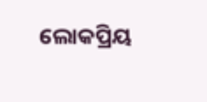ଲୋକପ୍ରିୟ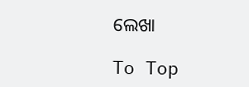ଲେଖା

To Top